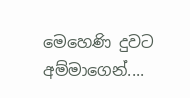මෙහෙණි දුවට අම්මාගෙන්....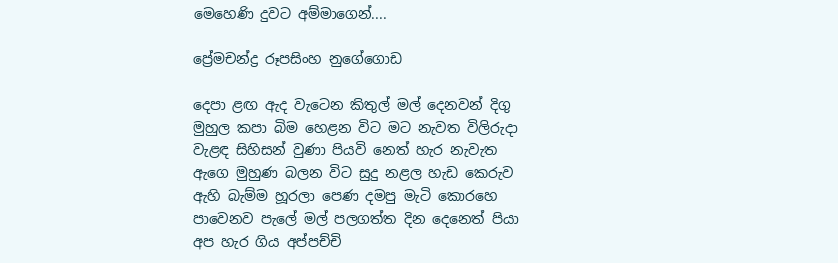මෙහෙණි දුවට අම්මාගෙන්....

ප්‍රේමචන්ද්‍ර රූපසිංහ නුගේගොඩ

දෙපා ළඟ ඇද වැටෙන කිතුල් මල් දෙනවන් දිගු මුහුල කපා බිම හෙළන විට මට නැවත විලිරුදා වැළඳ සිහිසන් වුණා පියවි නෙත් හැර නැවැත ඇගෙ මුහුණ බලන විට සුදු නළල හැඩ කෙරුව ඇහි බැම්ම හූරලා පෙණ දමපු මැටි කොරහෙ පාවෙනව පැලේ මල් පලගත්ත දින දෙනෙත් පියා අප හැර ගිය අප්පච්චි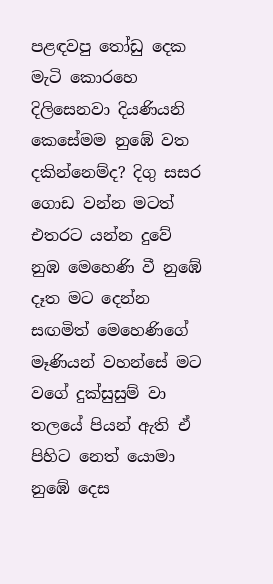පළඳවපු තෝඩු දෙක මැටි කොරහෙ දිලිසෙනවා දියණියනි කෙසේමම නුඹේ වත දකින්නෙම්ද? දිගු සසර ගොඩ වන්න මටත් එතරට යන්න දුවේ නුඹ මෙහෙණි වී නුඹේ දෑත මට දෙන්න සඟමිත් මෙහෙණිගේ මෑණියන් වහන්සේ මට වගේ දුක්සුසුම් වා තලයේ පියන් ඇති ඒ පිහිට නෙත් යොමා නුඹේ දෙස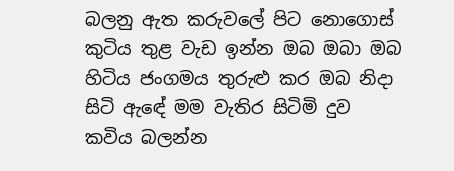බලනු ඇත කරුවලේ පිට නොගොස් කුටිය තුළ වැඩ ඉන්න ඔබ ඔබා ඔබ හිටිය ජංගමය තුරුළු කර ඔබ නිදා සිටි ඇඳේ මම වැතිර සිටිමි දුව
කවිය බලන්න